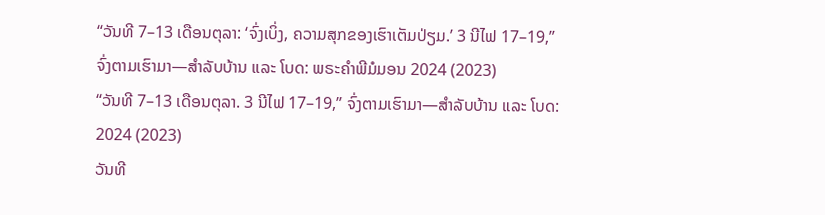“ວັນທີ 7–13 ເດືອນຕຸລາ: ‘ຈົ່ງເບິ່ງ, ຄວາມສຸກຂອງເຮົາເຕັມປ່ຽມ.’ 3 ນີໄຟ 17–19,” ຈົ່ງຕາມເຮົາມາ—ສຳລັບບ້ານ ແລະ ໂບດ: ພຣະຄຳພີມໍມອນ 2024 (2023)
“ວັນທີ 7–13 ເດືອນຕຸລາ. 3 ນີໄຟ 17–19,” ຈົ່ງຕາມເຮົາມາ—ສຳລັບບ້ານ ແລະ ໂບດ: 2024 (2023)
ວັນທີ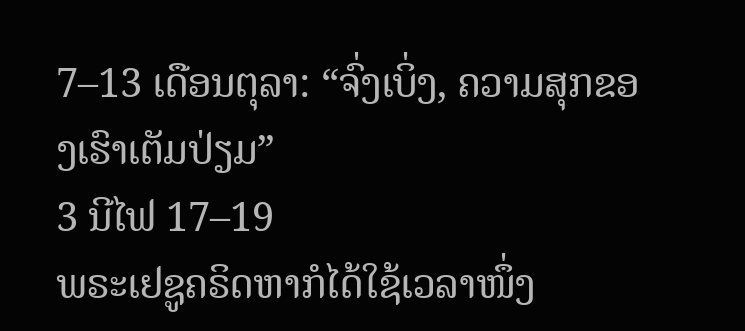7–13 ເດືອນຕຸລາ: “ຈົ່ງເບິ່ງ, ຄວາມສຸກຂອງເຮົາເຕັມປ່ຽມ”
3 ນີໄຟ 17–19
ພຣະເຢຊູຄຣິດຫາກໍໄດ້ໃຊ້ເວລາໜຶ່ງ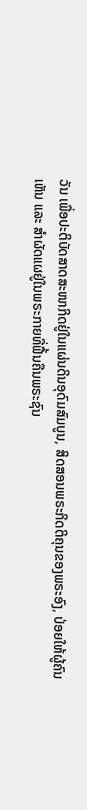ວັນ ເພື່ອປະຕິບັດສາດສະໜາກິດຢູ່ໃນແຜ່ນດິນອຸດົມສົມບູນ, ສິດສອນພຣະກິດຕິຄຸນຂອງພຣະອົງ, ປ່ອຍໃຫ້ຜູ້ຄົນເຫັນ ແລະ ສຳຜັດແຜຢູ່ໃນພຣະກາຍທີ່ຟື້ນຄືນພຣະຊົນ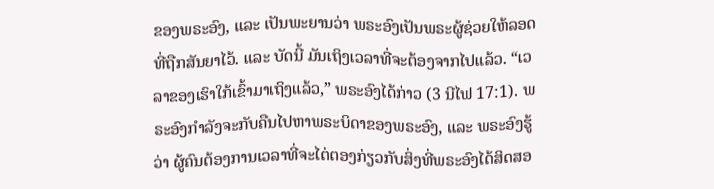ຂອງພຣະອົງ, ແລະ ເປັນພະຍານວ່າ ພຣະອົງເປັນພຣະຜູ້ຊ່ວຍໃຫ້ລອດທີ່ຖືກສັນຍາໄວ້. ແລະ ບັດນີ້ ມັນເຖິງເວລາທີ່ຈະຕ້ອງຈາກໄປແລ້ວ. “ເວລາຂອງເຮົາໃກ້ເຂົ້າມາເຖິງແລ້ວ,” ພຣະອົງໄດ້ກ່າວ (3 ນີໄຟ 17:1). ພຣະອົງກຳລັງຈະກັບຄືນໄປຫາພຣະບິດາຂອງພຣະອົງ, ແລະ ພຣະອົງຮູ້ວ່າ ຜູ້ຄົນຕ້ອງການເວລາທີ່ຈະໄຕ່ຕອງກ່ຽວກັບສິ່ງທີ່ພຣະອົງໄດ້ສິດສອ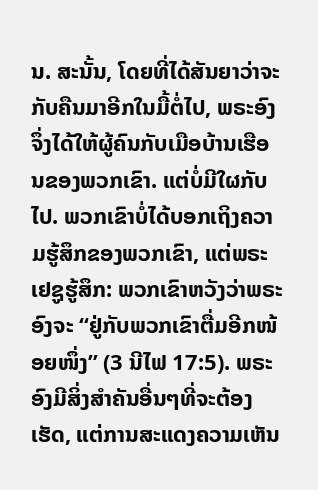ນ. ສະນັ້ນ, ໂດຍທີ່ໄດ້ສັນຍາວ່າຈະກັບຄືນມາອີກໃນມື້ຕໍ່ໄປ, ພຣະອົງຈຶ່ງໄດ້ໃຫ້ຜູ້ຄົນກັບເມືອບ້ານເຮືອນຂອງພວກເຂົາ. ແຕ່ບໍ່ມີໃຜກັບໄປ. ພວກເຂົາບໍ່ໄດ້ບອກເຖິງຄວາມຮູ້ສຶກຂອງພວກເຂົາ, ແຕ່ພຣະເຢຊູຮູ້ສຶກ: ພວກເຂົາຫວັງວ່າພຣະອົງຈະ “ຢູ່ກັບພວກເຂົາຕື່ມອີກໜ້ອຍໜຶ່ງ” (3 ນີໄຟ 17:5). ພຣະອົງມີສິ່ງສຳຄັນອື່ນໆທີ່ຈະຕ້ອງເຮັດ, ແຕ່ການສະແດງຄວາມເຫັນ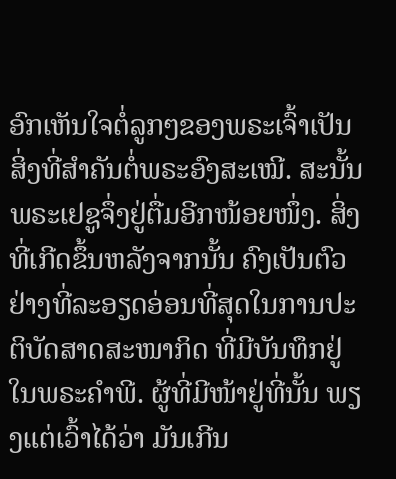ອົກເຫັນໃຈຕໍ່ລູກໆຂອງພຣະເຈົ້າເປັນສິ່ງທີ່ສຳຄັນຕໍ່ພຣະອົງສະເໝີ. ສະນັ້ນພຣະເຢຊູຈຶ່ງຢູ່ຕື່ມອີກໜ້ອຍໜຶ່ງ. ສິ່ງທີ່ເກີດຂຶ້ນຫລັງຈາກນັ້ນ ຄົງເປັນຕົວຢ່າງທີ່ລະອຽດອ່ອນທີ່ສຸດໃນການປະຕິບັດສາດສະໜາກິດ ທີ່ມີບັນທຶກຢູ່ໃນພຣະຄຳພີ. ຜູ້ທີ່ມີໜ້າຢູ່ທີ່ນັ້ນ ພຽງແຕ່ເວົ້າໄດ້ວ່າ ມັນເກີນ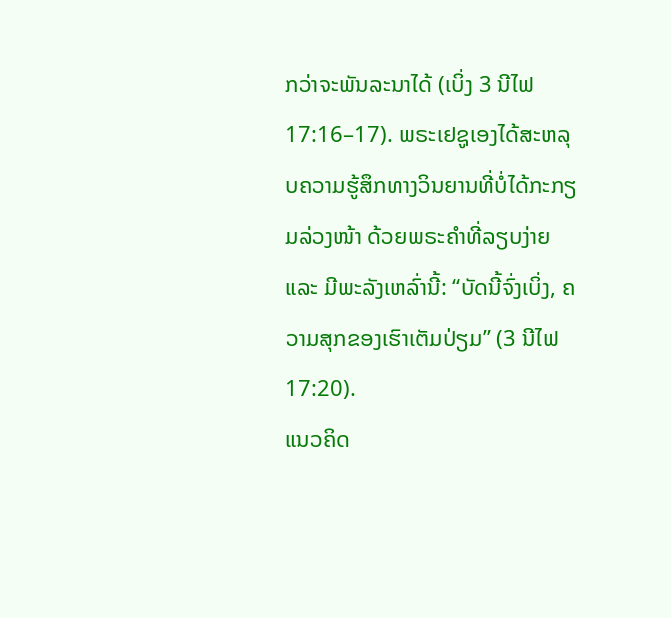ກວ່າຈະພັນລະນາໄດ້ (ເບິ່ງ 3 ນີໄຟ 17:16–17). ພຣະເຢຊູເອງໄດ້ສະຫລຸບຄວາມຮູ້ສຶກທາງວິນຍານທີ່ບໍ່ໄດ້ກະກຽມລ່ວງໜ້າ ດ້ວຍພຣະຄຳທີ່ລຽບງ່າຍ ແລະ ມີພະລັງເຫລົ່ານີ້: “ບັດນີ້ຈົ່ງເບິ່ງ, ຄວາມສຸກຂອງເຮົາເຕັມປ່ຽມ” (3 ນີໄຟ 17:20).
ແນວຄິດ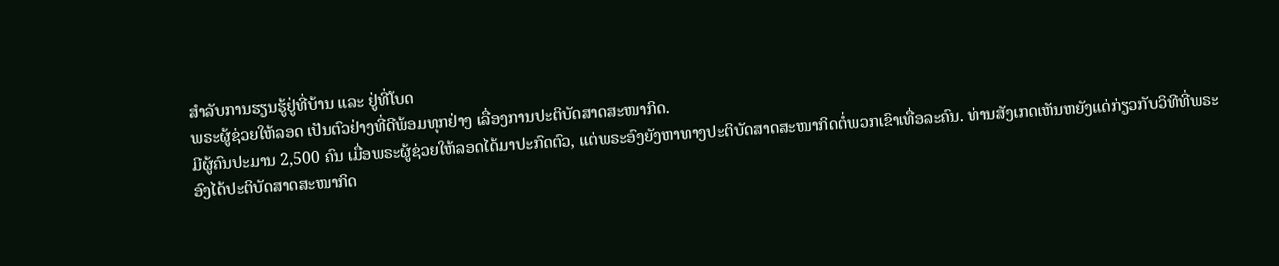ສຳລັບການຮຽນຮູ້ຢູ່ທີ່ບ້ານ ແລະ ຢູ່ທີ່ໂບດ
ພຣະຜູ້ຊ່ວຍໃຫ້ລອດ ເປັນຕົວຢ່າງທີ່ດີພ້ອມທຸກຢ່າງ ເລື່ອງການປະຕິບັດສາດສະໜາກິດ.
ມີຜູ້ຄົນປະມານ 2,500 ຄົນ ເມື່ອພຣະຜູ້ຊ່ວຍໃຫ້ລອດໄດ້ມາປະກົດຕົວ, ແຕ່ພຣະອົງຍັງຫາທາງປະຕິບັດສາດສະໜາກິດຕໍ່ພວກເຂົາເທື່ອລະຄົນ. ທ່ານສັງເກດເຫັນຫຍັງແດ່ກ່ຽວກັບວິທີທີ່ພຣະອົງໄດ້ປະຕິບັດສາດສະໜາກິດ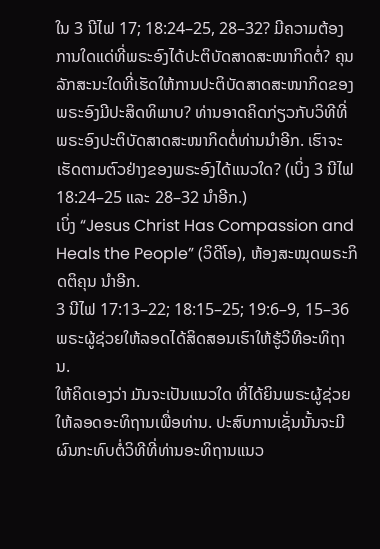ໃນ 3 ນີໄຟ 17; 18:24–25, 28–32? ມີຄວາມຕ້ອງການໃດແດ່ທີ່ພຣະອົງໄດ້ປະຕິບັດສາດສະໜາກິດຕໍ່? ຄຸນລັກສະນະໃດທີ່ເຮັດໃຫ້ການປະຕິບັດສາດສະໜາກິດຂອງພຣະອົງມີປະສິດທິພາບ? ທ່ານອາດຄິດກ່ຽວກັບວິທີທີ່ພຣະອົງປະຕິບັດສາດສະໜາກິດຕໍ່ທ່ານນຳອີກ. ເຮົາຈະເຮັດຕາມຕົວຢ່າງຂອງພຣະອົງໄດ້ແນວໃດ? (ເບິ່ງ 3 ນີໄຟ 18:24–25 ແລະ 28–32 ນຳອີກ.)
ເບິ່ງ “Jesus Christ Has Compassion and Heals the People” (ວິດີໂອ), ຫ້ອງສະໝຸດພຣະກິດຕິຄຸນ ນຳອີກ.
3 ນີໄຟ 17:13–22; 18:15–25; 19:6–9, 15–36
ພຣະຜູ້ຊ່ວຍໃຫ້ລອດໄດ້ສິດສອນເຮົາໃຫ້ຮູ້ວິທີອະທິຖານ.
ໃຫ້ຄິດເອງວ່າ ມັນຈະເປັນແນວໃດ ທີ່ໄດ້ຍິນພຣະຜູ້ຊ່ວຍໃຫ້ລອດອະທິຖານເພື່ອທ່ານ. ປະສົບການເຊັ່ນນັ້ນຈະມີຜົນກະທົບຕໍ່ວິທີທີ່ທ່ານອະທິຖານແນວ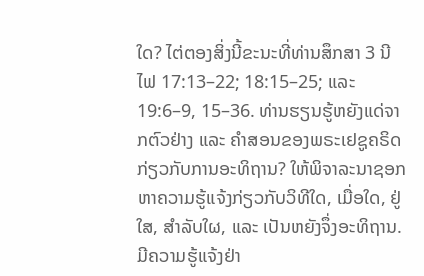ໃດ? ໄຕ່ຕອງສິ່ງນີ້ຂະນະທີ່ທ່ານສຶກສາ 3 ນີໄຟ 17:13–22; 18:15–25; ແລະ 19:6–9, 15–36. ທ່ານຮຽນຮູ້ຫຍັງແດ່ຈາກຕົວຢ່າງ ແລະ ຄຳສອນຂອງພຣະເຢຊູຄຣິດກ່ຽວກັບການອະທິຖານ? ໃຫ້ພິຈາລະນາຊອກຫາຄວາມຮູ້ແຈ້ງກ່ຽວກັບວິທີໃດ, ເມື່ອໃດ, ຢູ່ໃສ, ສຳລັບໃຜ, ແລະ ເປັນຫຍັງຈຶ່ງອະທິຖານ. ມີຄວາມຮູ້ແຈ້ງຢ່າ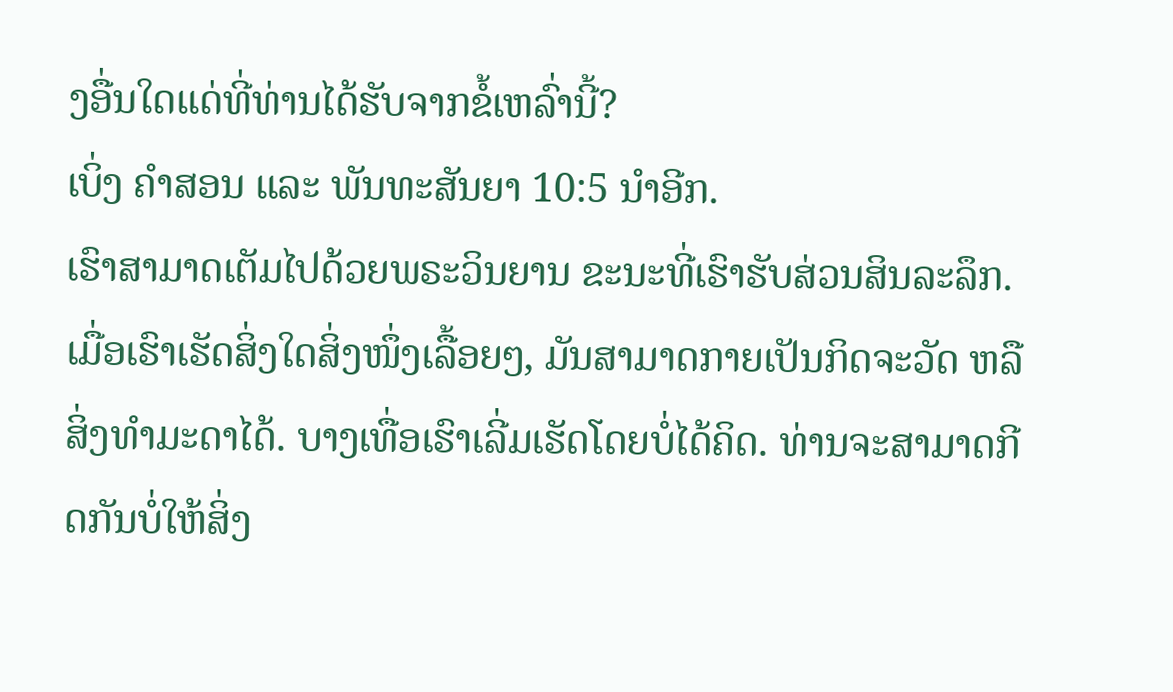ງອື່ນໃດແດ່ທີ່ທ່ານໄດ້ຮັບຈາກຂໍ້ເຫລົ່ານີ້?
ເບິ່ງ ຄຳສອນ ແລະ ພັນທະສັນຍາ 10:5 ນຳອີກ.
ເຮົາສາມາດເຕັມໄປດ້ວຍພຣະວິນຍານ ຂະນະທີ່ເຮົາຮັບສ່ວນສິນລະລຶກ.
ເມື່ອເຮົາເຮັດສິ່ງໃດສິ່ງໜຶ່ງເລື້ອຍໆ, ມັນສາມາດກາຍເປັນກິດຈະວັດ ຫລື ສິ່ງທຳມະດາໄດ້. ບາງເທື່ອເຮົາເລີ່ມເຮັດໂດຍບໍ່ໄດ້ຄິດ. ທ່ານຈະສາມາດກີດກັນບໍ່ໃຫ້ສິ່ງ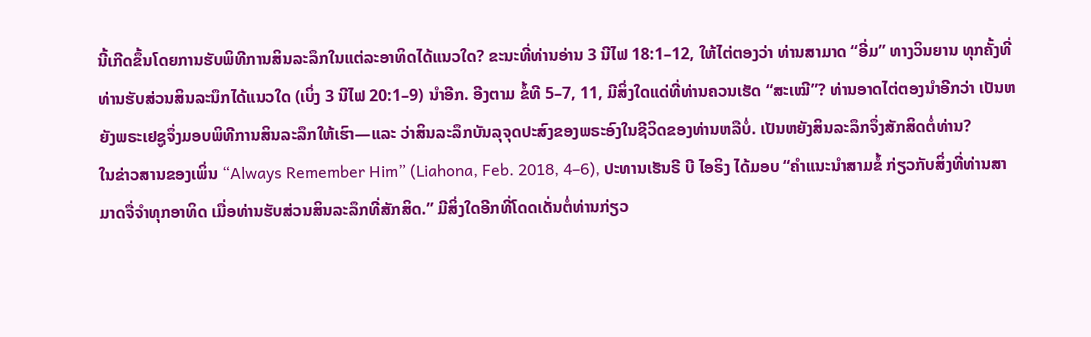ນີ້ເກີດຂຶ້ນໂດຍການຮັບພິທີການສິນລະລຶກໃນແຕ່ລະອາທິດໄດ້ແນວໃດ? ຂະນະທີ່ທ່ານອ່ານ 3 ນີໄຟ 18:1–12, ໃຫ້ໄຕ່ຕອງວ່າ ທ່ານສາມາດ “ອີ່ມ” ທາງວິນຍານ ທຸກຄັ້ງທີ່ທ່ານຮັບສ່ວນສິນລະນຶກໄດ້ແນວໃດ (ເບິ່ງ 3 ນີໄຟ 20:1–9) ນຳອີກ. ອີງຕາມ ຂໍ້ທີ 5–7, 11, ມີສິ່ງໃດແດ່ທີ່ທ່ານຄວນເຮັດ “ສະເໝີ”? ທ່ານອາດໄຕ່ຕອງນຳອີກວ່າ ເປັນຫຍັງພຣະເຢຊູຈຶ່ງມອບພິທີການສິນລະລຶກໃຫ້ເຮົາ—ແລະ ວ່າສິນລະລຶກບັນລຸຈຸດປະສົງຂອງພຣະອົງໃນຊີວິດຂອງທ່ານຫລືບໍ່. ເປັນຫຍັງສິນລະລຶກຈຶ່ງສັກສິດຕໍ່ທ່ານ?
ໃນຂ່າວສານຂອງເພິ່ນ “Always Remember Him” (Liahona, Feb. 2018, 4–6), ປະທານເຮັນຣີ ບີ ໄອຣິງ ໄດ້ມອບ “ຄຳແນະນຳສາມຂໍ້ ກ່ຽວກັບສິ່ງທີ່ທ່ານສາມາດຈື່ຈຳທຸກອາທິດ ເມື່ອທ່ານຮັບສ່ວນສິນລະລຶກທີ່ສັກສິດ.” ມີສິ່ງໃດອີກທີ່ໂດດເດັ່ນຕໍ່ທ່ານກ່ຽວ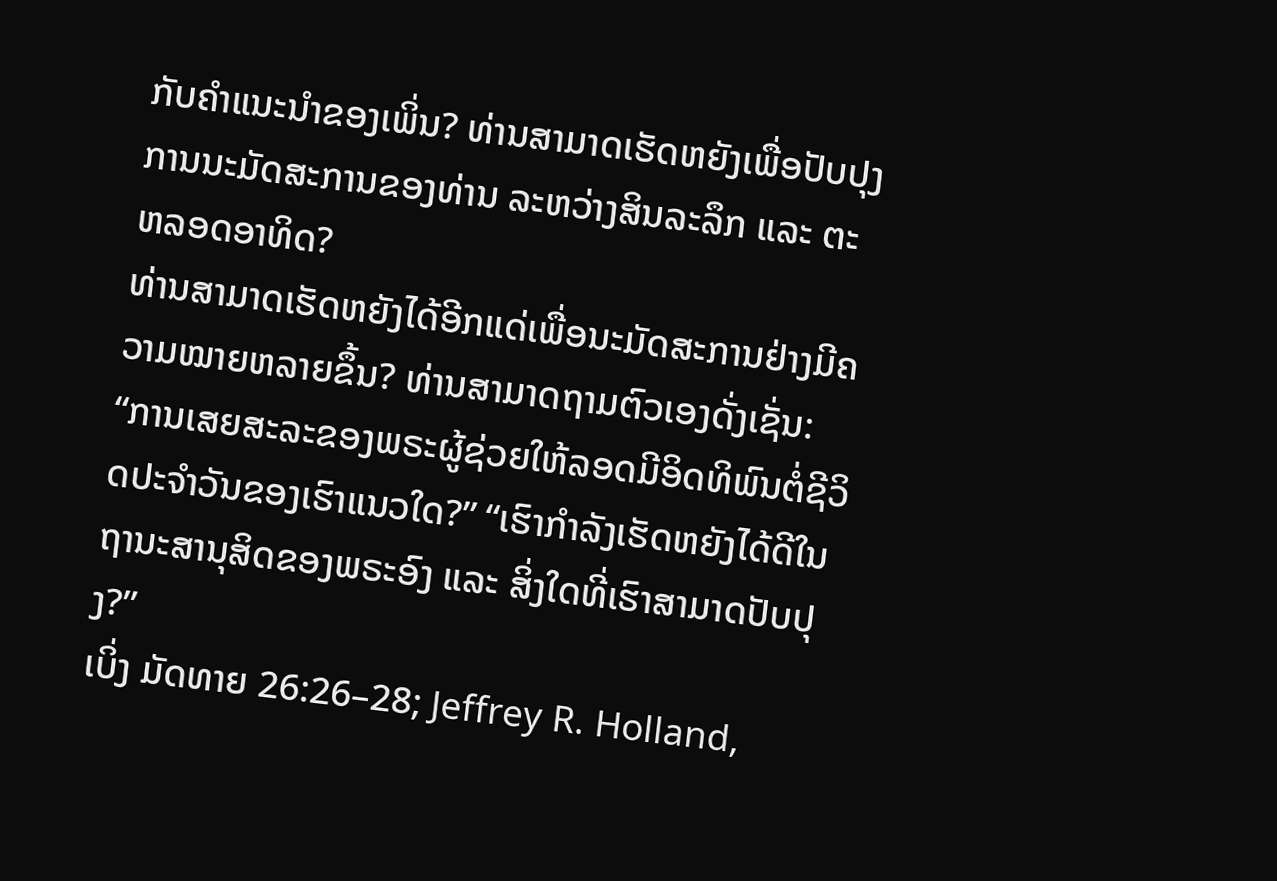ກັບຄຳແນະນຳຂອງເພິ່ນ? ທ່ານສາມາດເຮັດຫຍັງເພື່ອປັບປຸງການນະມັດສະການຂອງທ່ານ ລະຫວ່າງສິນລະລຶກ ແລະ ຕະຫລອດອາທິດ?
ທ່ານສາມາດເຮັດຫຍັງໄດ້ອີກແດ່ເພື່ອນະມັດສະການຢ່າງມີຄວາມໝາຍຫລາຍຂຶ້ນ? ທ່ານສາມາດຖາມຕົວເອງດັ່ງເຊັ່ນ: “ການເສຍສະລະຂອງພຣະຜູ້ຊ່ວຍໃຫ້ລອດມີອິດທິພົນຕໍ່ຊີວິດປະຈຳວັນຂອງເຮົາແນວໃດ?” “ເຮົາກຳລັງເຮັດຫຍັງໄດ້ດີໃນຖານະສານຸສິດຂອງພຣະອົງ ແລະ ສິ່ງໃດທີ່ເຮົາສາມາດປັບປຸງ?”
ເບິ່ງ ມັດທາຍ 26:26–28; Jeffrey R. Holland,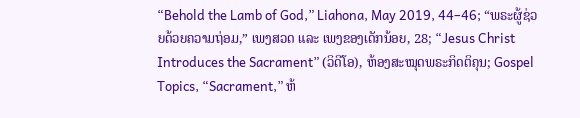“Behold the Lamb of God,” Liahona, May 2019, 44–46; “ພຣະຜູ້ຊ່ວຍດ້ວຍຄວາມຖ່ອມ,” ເພງສວດ ແລະ ເພງຂອງເດັກນ້ອຍ, 28; “Jesus Christ Introduces the Sacrament” (ວິດີໂອ), ຫ້ອງສະໝຸດພຣະກິດຕິຄຸນ; Gospel Topics, “Sacrament,” ຫ້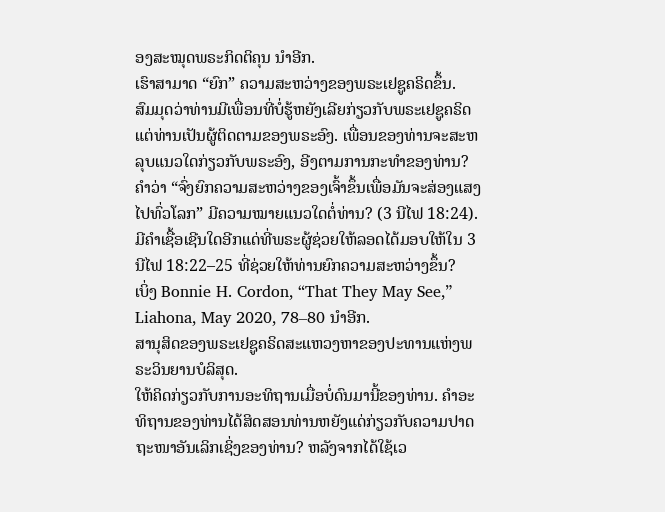ອງສະໝຸດພຣະກິດຕິຄຸນ ນຳອີກ.
ເຮົາສາມາດ “ຍົກ” ຄວາມສະຫວ່າງຂອງພຣະເຢຊູຄຣິດຂຶ້ນ.
ສົມມຸດວ່າທ່ານມີເພື່ອນທີ່ບໍ່ຮູ້ຫຍັງເລີຍກ່ຽວກັບພຣະເຢຊູຄຣິດ ແຕ່ທ່ານເປັນຜູ້ຕິດຕາມຂອງພຣະອົງ. ເພື່ອນຂອງທ່ານຈະສະຫລຸບແນວໃດກ່ຽວກັບພຣະອົງ, ອີງຕາມການກະທຳຂອງທ່ານ? ຄຳວ່າ “ຈົ່ງຍົກຄວາມສະຫວ່າງຂອງເຈົ້າຂຶ້ນເພື່ອມັນຈະສ່ອງແສງໄປທົ່ວໂລກ” ມີຄວາມໝາຍແນວໃດຕໍ່ທ່ານ? (3 ນີໄຟ 18:24). ມີຄຳເຊື້ອເຊີນໃດອີກແດ່ທີ່ພຣະຜູ້ຊ່ວຍໃຫ້ລອດໄດ້ມອບໃຫ້ໃນ 3 ນີໄຟ 18:22–25 ທີ່ຊ່ວຍໃຫ້ທ່ານຍົກຄວາມສະຫວ່າງຂຶ້ນ?
ເບິ່ງ Bonnie H. Cordon, “That They May See,” Liahona, May 2020, 78–80 ນຳອີກ.
ສານຸສິດຂອງພຣະເຢຊູຄຣິດສະແຫວງຫາຂອງປະທານແຫ່ງພຣະວິນຍານບໍລິສຸດ.
ໃຫ້ຄິດກ່ຽວກັບການອະທິຖານເມື່ອບໍ່ດົນມານີ້ຂອງທ່ານ. ຄຳອະທິຖານຂອງທ່ານໄດ້ສິດສອນທ່ານຫຍັງແດ່ກ່ຽວກັບຄວາມປາດຖະໜາອັນເລິກເຊິ່ງຂອງທ່ານ? ຫລັງຈາກໄດ້ໃຊ້ເວ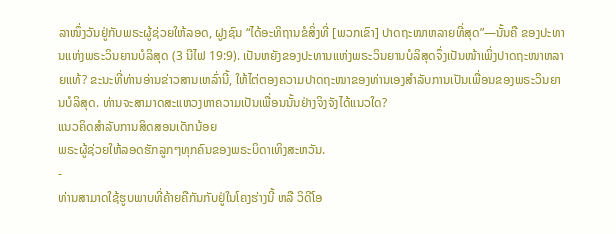ລາໜຶ່ງວັນຢູ່ກັບພຣະຜູ້ຊ່ວຍໃຫ້ລອດ, ຝູງຊົນ “ໄດ້ອະທິຖານຂໍສິ່ງທີ່ [ພວກເຂົາ] ປາດຖະໜາຫລາຍທີ່ສຸດ”—ນັ້ນຄື ຂອງປະທານແຫ່ງພຣະວິນຍານບໍລິສຸດ (3 ນີໄຟ 19:9). ເປັນຫຍັງຂອງປະທານແຫ່ງພຣະວິນຍານບໍລິສຸດຈຶ່ງເປັນໜ້າເພິ່ງປາດຖະໜາຫລາຍແທ້? ຂະນະທີ່ທ່ານອ່ານຂ່າວສານເຫລົ່ານີ້, ໃຫ້ໄຕ່ຕອງຄວາມປາດຖະໜາຂອງທ່ານເອງສຳລັບການເປັນເພື່ອນຂອງພຣະວິນຍານບໍລິສຸດ. ທ່ານຈະສາມາດສະແຫວງຫາຄວາມເປັນເພື່ອນນັ້ນຢ່າງຈິງຈັງໄດ້ແນວໃດ?
ແນວຄິດສຳລັບການສິດສອນເດັກນ້ອຍ
ພຣະຜູ້ຊ່ວຍໃຫ້ລອດຮັກລູກໆທຸກຄົນຂອງພຣະບິດາເທິງສະຫວັນ.
-
ທ່ານສາມາດໃຊ້ຮູບພາບທີ່ຄ້າຍຄືກັນກັບຢູ່ໃນໂຄງຮ່າງນີ້ ຫລື ວິດີໂອ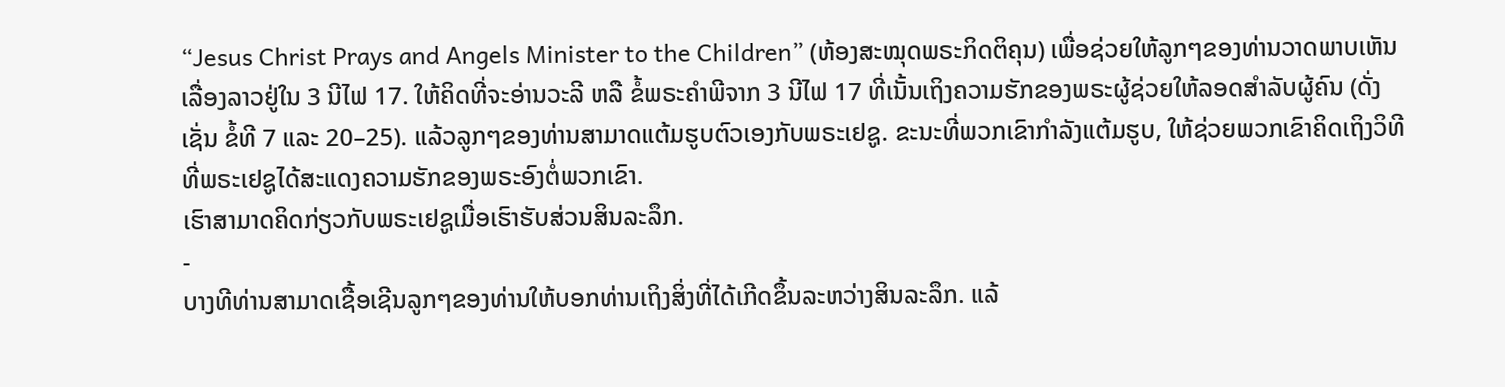“Jesus Christ Prays and Angels Minister to the Children” (ຫ້ອງສະໝຸດພຣະກິດຕິຄຸນ) ເພື່ອຊ່ວຍໃຫ້ລູກໆຂອງທ່ານວາດພາບເຫັນເລື່ອງລາວຢູ່ໃນ 3 ນີໄຟ 17. ໃຫ້ຄິດທີ່ຈະອ່ານວະລີ ຫລື ຂໍ້ພຣະຄຳພີຈາກ 3 ນີໄຟ 17 ທີ່ເນັ້ນເຖິງຄວາມຮັກຂອງພຣະຜູ້ຊ່ວຍໃຫ້ລອດສຳລັບຜູ້ຄົນ (ດັ່ງເຊັ່ນ ຂໍ້ທີ 7 ແລະ 20–25). ແລ້ວລູກໆຂອງທ່ານສາມາດແຕ້ມຮູບຕົວເອງກັບພຣະເຢຊູ. ຂະນະທີ່ພວກເຂົາກຳລັງແຕ້ມຮູບ, ໃຫ້ຊ່ວຍພວກເຂົາຄິດເຖິງວິທີທີ່ພຣະເຢຊູໄດ້ສະແດງຄວາມຮັກຂອງພຣະອົງຕໍ່ພວກເຂົາ.
ເຮົາສາມາດຄິດກ່ຽວກັບພຣະເຢຊູເມື່ອເຮົາຮັບສ່ວນສິນລະລຶກ.
-
ບາງທີທ່ານສາມາດເຊື້ອເຊີນລູກໆຂອງທ່ານໃຫ້ບອກທ່ານເຖິງສິ່ງທີ່ໄດ້ເກີດຂຶ້ນລະຫວ່າງສິນລະລຶກ. ແລ້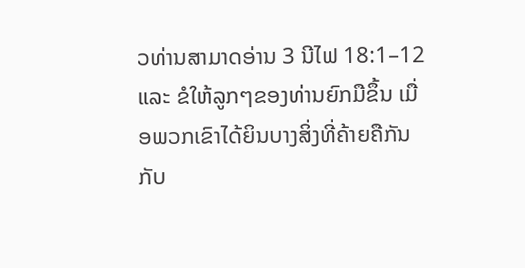ວທ່ານສາມາດອ່ານ 3 ນີໄຟ 18:1–12 ແລະ ຂໍໃຫ້ລູກໆຂອງທ່ານຍົກມືຂຶ້ນ ເມື່ອພວກເຂົາໄດ້ຍິນບາງສິ່ງທີ່ຄ້າຍຄືກັນກັບ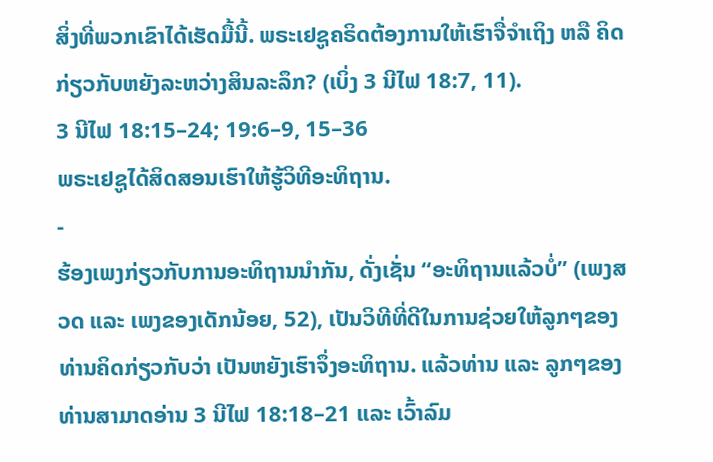ສິ່ງທີ່ພວກເຂົາໄດ້ເຮັດມື້ນີ້. ພຣະເຢຊູຄຣິດຕ້ອງການໃຫ້ເຮົາຈື່ຈຳເຖິງ ຫລື ຄິດກ່ຽວກັບຫຍັງລະຫວ່າງສິນລະລຶກ? (ເບິ່ງ 3 ນີໄຟ 18:7, 11).
3 ນີໄຟ 18:15–24; 19:6–9, 15–36
ພຣະເຢຊູໄດ້ສິດສອນເຮົາໃຫ້ຮູ້ວິທີອະທິຖານ.
-
ຮ້ອງເພງກ່ຽວກັບການອະທິຖານນຳກັນ, ດັ່ງເຊັ່ນ “ອະທິຖານແລ້ວບໍ່” (ເພງສວດ ແລະ ເພງຂອງເດັກນ້ອຍ, 52), ເປັນວິທີທີ່ດີໃນການຊ່ວຍໃຫ້ລູກໆຂອງທ່ານຄິດກ່ຽວກັບວ່າ ເປັນຫຍັງເຮົາຈຶ່ງອະທິຖານ. ແລ້ວທ່ານ ແລະ ລູກໆຂອງທ່ານສາມາດອ່ານ 3 ນີໄຟ 18:18–21 ແລະ ເວົ້າລົມ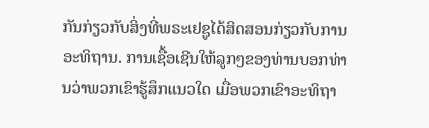ກັນກ່ຽວກັບສິ່ງທີ່ພຣະເຢຊູໄດ້ສິດສອນກ່ຽວກັບການອະທິຖານ. ການເຊື້ອເຊີນໃຫ້ລູກໆຂອງທ່ານບອກທ່ານວ່າພວກເຂົາຮູ້ສຶກແນວໃດ ເມື່ອພວກເຂົາອະທິຖາ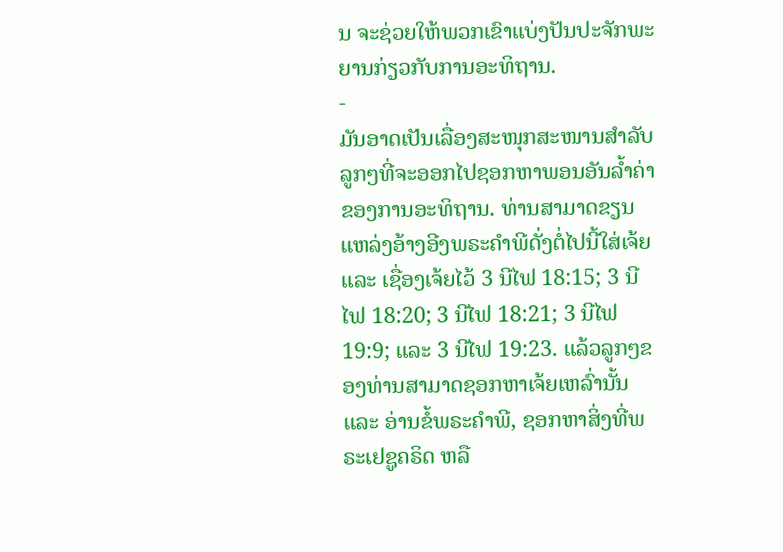ນ ຈະຊ່ວຍໃຫ້ພວກເຂົາແບ່ງປັນປະຈັກພະຍານກ່ຽວກັບການອະທິຖານ.
-
ມັນອາດເປັນເລື່ອງສະໜຸກສະໜານສຳລັບລູກໆທີ່ຈະອອກໄປຊອກຫາພອນອັນລ້ຳຄ່າຂອງການອະທິຖານ. ທ່ານສາມາດຂຽນແຫລ່ງອ້າງອີງພຣະຄຳພີດັ່ງຕໍ່ໄປນີ້ໃສ່ເຈ້ຍ ແລະ ເຊື່ອງເຈ້ຍໄວ້ 3 ນີໄຟ 18:15; 3 ນີໄຟ 18:20; 3 ນີໄຟ 18:21; 3 ນີໄຟ 19:9; ແລະ 3 ນີໄຟ 19:23. ແລ້ວລູກໆຂອງທ່ານສາມາດຊອກຫາເຈ້ຍເຫລົ່ານັ້ນ ແລະ ອ່ານຂໍ້ພຣະຄຳພີ, ຊອກຫາສິ່ງທີ່ພຣະເຢຊູຄຣິດ ຫລື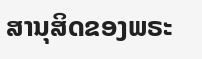ສານຸສິດຂອງພຣະ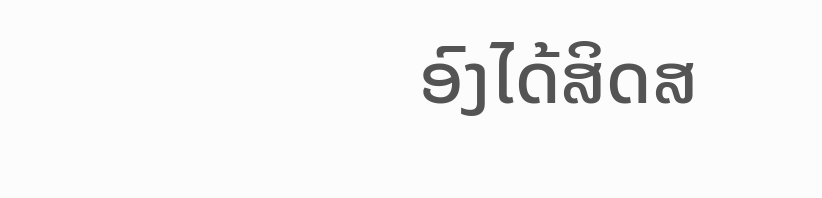ອົງໄດ້ສິດສ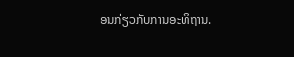ອນກ່ຽວກັບການອະທິຖານ.